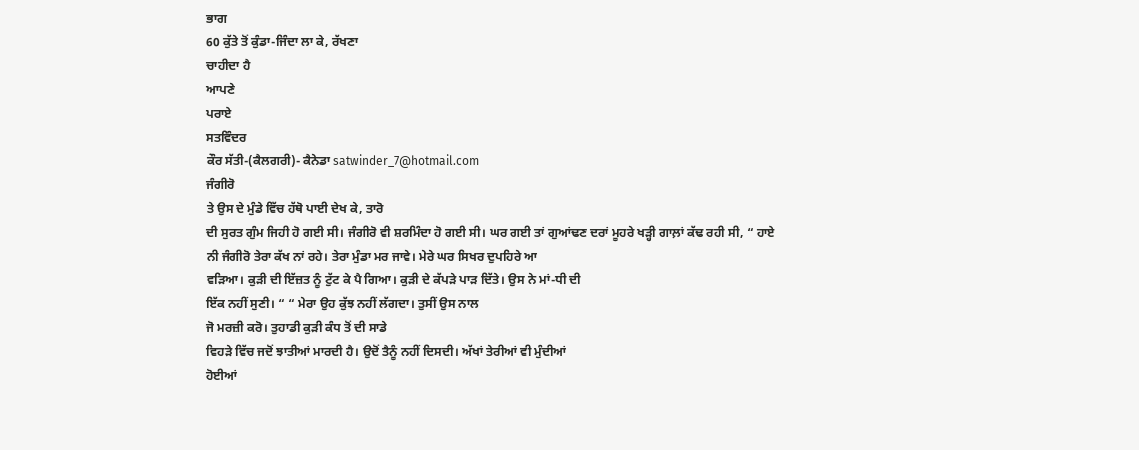ਭਾਗ
60 ਕੁੱਤੇ ਤੋਂ ਕੁੰਡਾ-ਜਿੰਦਾ ਲਾ ਕੇ, ਰੱਖਣਾ
ਚਾਹੀਦਾ ਹੈ
ਆਪਣੇ
ਪਰਾਏ
ਸਤਵਿੰਦਰ
ਕੌਰ ਸੱਤੀ-(ਕੈਲਗਰੀ)- ਕੈਨੇਡਾ satwinder_7@hotmail.com
ਜੰਗੀਰੋ
ਤੇ ਉਸ ਦੇ ਮੁੰਡੇ ਵਿੱਚ ਹੱਥੋ ਪਾਈ ਦੇਖ ਕੇ, ਤਾਰੋ
ਦੀ ਸੁਰਤ ਗੁੰਮ ਜਿਹੀ ਹੋ ਗਈ ਸੀ। ਜੰਗੀਰੋ ਵੀ ਸ਼ਰਮਿੰਦਾ ਹੋ ਗਈ ਸੀ। ਘਰ ਗਈ ਤਾਂ ਗੁਆਂਢਣ ਦਰਾਂ ਮੂਹਰੇ ਖੜ੍ਹੀ ਗਾਲ਼ਾਂ ਕੱਢ ਰਹੀ ਸੀ, “ ਹਾਏ
ਨੀ ਜੰਗੀਰੋ ਤੇਰਾ ਕੱਖ ਨਾਂ ਰਹੇ। ਤੇਰਾ ਮੁੰਡਾ ਮਰ ਜਾਵੇ। ਮੇਰੇ ਘਰ ਸਿਖਰ ਦੁਪਹਿਰੇ ਆ
ਵੜਿਆ। ਕੁੜੀ ਦੀ ਇੱਜ਼ਤ ਨੂੰ ਟੁੱਟ ਕੇ ਪੈ ਗਿਆ। ਕੁੜੀ ਦੇ ਕੱਪੜੇ ਪਾੜ ਦਿੱਤੇ। ਉਸ ਨੇ ਮਾਂ-ਧੀ ਦੀ
ਇੱਕ ਨਹੀਂ ਸੁਣੀ। “ “ ਮੇਰਾ ਉਹ ਕੁੱਝ ਨਹੀਂ ਲੱਗਦਾ। ਤੁਸੀਂ ਉਸ ਨਾਲ
ਜੋ ਮਰਜ਼ੀ ਕਰੋ। ਤੁਹਾਡੀ ਕੁੜੀ ਕੰਧ ਤੋਂ ਦੀ ਸਾਡੇ
ਵਿਹੜੇ ਵਿੱਚ ਜਦੋਂ ਝਾਤੀਆਂ ਮਾਰਦੀ ਹੈ। ਉਦੋਂ ਤੈਨੂੰ ਨਹੀਂ ਦਿਸਦੀ। ਅੱਖਾਂ ਤੇਰੀਆਂ ਵੀ ਮੁੰਦੀਆਂ
ਹੋਈਆਂ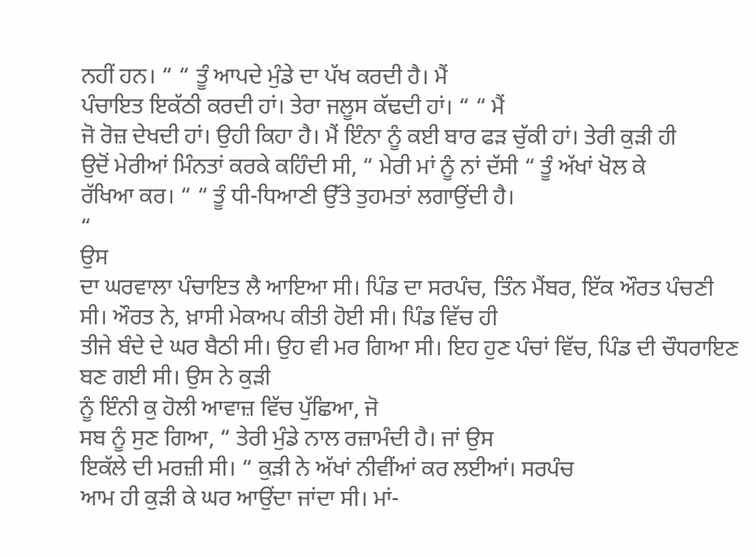ਨਹੀਂ ਹਨ। “ “ ਤੂੰ ਆਪਦੇ ਮੁੰਡੇ ਦਾ ਪੱਖ ਕਰਦੀ ਹੈ। ਮੈਂ
ਪੰਚਾਇਤ ਇਕੱਠੀ ਕਰਦੀ ਹਾਂ। ਤੇਰਾ ਜਲੂਸ ਕੱਢਦੀ ਹਾਂ। “ “ ਮੈਂ
ਜੋ ਰੋਜ਼ ਦੇਖਦੀ ਹਾਂ। ਉਹੀ ਕਿਹਾ ਹੈ। ਮੈਂ ਇੰਨਾ ਨੂੰ ਕਈ ਬਾਰ ਫੜ ਚੁੱਕੀ ਹਾਂ। ਤੇਰੀ ਕੁੜੀ ਹੀ
ਉਦੋਂ ਮੇਰੀਆਂ ਮਿੰਨਤਾਂ ਕਰਕੇ ਕਹਿੰਦੀ ਸੀ, “ ਮੇਰੀ ਮਾਂ ਨੂੰ ਨਾਂ ਦੱਸੀ “ ਤੂੰ ਅੱਖਾਂ ਖੋਲ ਕੇ
ਰੱਖਿਆ ਕਰ। “ “ ਤੂੰ ਧੀ-ਧਿਆਣੀ ਉੱਤੇ ਤੁਹਮਤਾਂ ਲਗਾਉਂਦੀ ਹੈ।
“
ਉਸ
ਦਾ ਘਰਵਾਲਾ ਪੰਚਾਇਤ ਲੈ ਆਇਆ ਸੀ। ਪਿੰਡ ਦਾ ਸਰਪੰਚ, ਤਿੰਨ ਮੈਂਬਰ, ਇੱਕ ਔਰਤ ਪੰਚਣੀ ਸੀ। ਔਰਤ ਨੇ, ਖ਼ਾਸੀ ਮੇਕਅਪ ਕੀਤੀ ਹੋਈ ਸੀ। ਪਿੰਡ ਵਿੱਚ ਹੀ
ਤੀਜੇ ਬੰਦੇ ਦੇ ਘਰ ਬੈਠੀ ਸੀ। ਉਹ ਵੀ ਮਰ ਗਿਆ ਸੀ। ਇਹ ਹੁਣ ਪੰਚਾਂ ਵਿੱਚ, ਪਿੰਡ ਦੀ ਚੌਧਰਾਇਣ ਬਣ ਗਈ ਸੀ। ਉਸ ਨੇ ਕੁੜੀ
ਨੂੰ ਇੰਨੀ ਕੁ ਹੋਲੀ ਆਵਾਜ਼ ਵਿੱਚ ਪੁੱਛਿਆ, ਜੋ
ਸਬ ਨੂੰ ਸੁਣ ਗਿਆ, “ ਤੇਰੀ ਮੁੰਡੇ ਨਾਲ ਰਜ਼ਾਮੰਦੀ ਹੈ। ਜਾਂ ਉਸ
ਇਕੱਲੇ ਦੀ ਮਰਜ਼ੀ ਸੀ। “ ਕੁੜੀ ਨੇ ਅੱਖਾਂ ਨੀਵੀਂਆਂ ਕਰ ਲਈਆਂ। ਸਰਪੰਚ
ਆਮ ਹੀ ਕੁੜੀ ਕੇ ਘਰ ਆਉਂਦਾ ਜਾਂਦਾ ਸੀ। ਮਾਂ-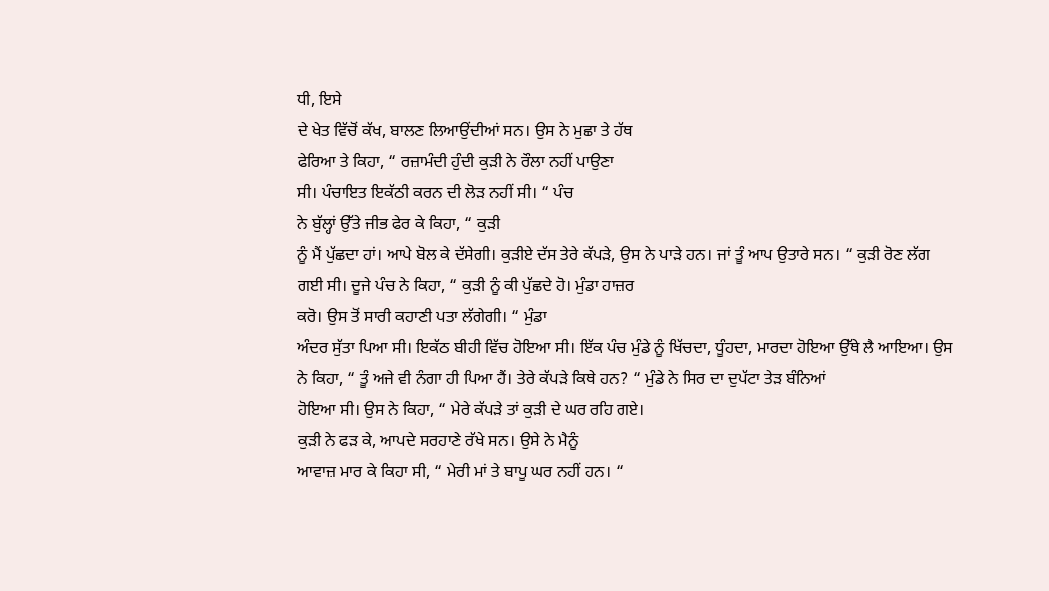ਧੀ, ਇਸੇ
ਦੇ ਖੇਤ ਵਿੱਚੋਂ ਕੱਖ, ਬਾਲਣ ਲਿਆਉਂਦੀਆਂ ਸਨ। ਉਸ ਨੇ ਮੁਛਾ ਤੇ ਹੱਥ
ਫੇਰਿਆ ਤੇ ਕਿਹਾ, “ ਰਜ਼ਾਮੰਦੀ ਹੁੰਦੀ ਕੁੜੀ ਨੇ ਰੌਲਾ ਨਹੀਂ ਪਾਉਣਾ
ਸੀ। ਪੰਚਾਇਤ ਇਕੱਠੀ ਕਰਨ ਦੀ ਲੋੜ ਨਹੀਂ ਸੀ। “ ਪੰਚ
ਨੇ ਬੁੱਲ੍ਹਾਂ ਉੱਤੇ ਜੀਭ ਫੇਰ ਕੇ ਕਿਹਾ, “ ਕੁੜੀ
ਨੂੰ ਮੈਂ ਪੁੱਛਦਾ ਹਾਂ। ਆਪੇ ਬੋਲ ਕੇ ਦੱਸੇਗੀ। ਕੁੜੀਏ ਦੱਸ ਤੇਰੇ ਕੱਪੜੇ, ਉਸ ਨੇ ਪਾੜੇ ਹਨ। ਜਾਂ ਤੂੰ ਆਪ ਉਤਾਰੇ ਸਨ। “ ਕੁੜੀ ਰੋਣ ਲੱਗ ਗਈ ਸੀ। ਦੂਜੇ ਪੰਚ ਨੇ ਕਿਹਾ, “ ਕੁੜੀ ਨੂੰ ਕੀ ਪੁੱਛਦੇ ਹੋ। ਮੁੰਡਾ ਹਾਜ਼ਰ
ਕਰੋ। ਉਸ ਤੋਂ ਸਾਰੀ ਕਹਾਣੀ ਪਤਾ ਲੱਗੇਗੀ। “ ਮੁੰਡਾ
ਅੰਦਰ ਸੁੱਤਾ ਪਿਆ ਸੀ। ਇਕੱਠ ਬੀਹੀ ਵਿੱਚ ਹੋਇਆ ਸੀ। ਇੱਕ ਪੰਚ ਮੁੰਡੇ ਨੂੰ ਖਿੱਚਦਾ, ਧੂੰਹਦਾ, ਮਾਰਦਾ ਹੋਇਆ ਉੱਥੇ ਲੈ ਆਇਆ। ਉਸ ਨੇ ਕਿਹਾ, “ ਤੂੰ ਅਜੇ ਵੀ ਨੰਗਾ ਹੀ ਪਿਆ ਹੈਂ। ਤੇਰੇ ਕੱਪੜੇ ਕਿਥੇ ਹਨ? “ ਮੁੰਡੇ ਨੇ ਸਿਰ ਦਾ ਦੁਪੱਟਾ ਤੇੜ ਬੰਨਿਆਂ
ਹੋਇਆ ਸੀ। ਉਸ ਨੇ ਕਿਹਾ, “ ਮੇਰੇ ਕੱਪੜੇ ਤਾਂ ਕੁੜੀ ਦੇ ਘਰ ਰਹਿ ਗਏ।
ਕੁੜੀ ਨੇ ਫੜ ਕੇ, ਆਪਦੇ ਸਰਹਾਣੇ ਰੱਖੇ ਸਨ। ਉਸੇ ਨੇ ਮੈਨੂੰ
ਆਵਾਜ਼ ਮਾਰ ਕੇ ਕਿਹਾ ਸੀ, “ ਮੇਰੀ ਮਾਂ ਤੇ ਬਾਪੂ ਘਰ ਨਹੀਂ ਹਨ। “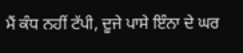ਮੈਂ ਕੰਧ ਨਹੀਂ ਟੱਪੀ, ਦੂਜੇ ਪਾਸੇ ਇੰਨਾ ਦੇ ਘਰ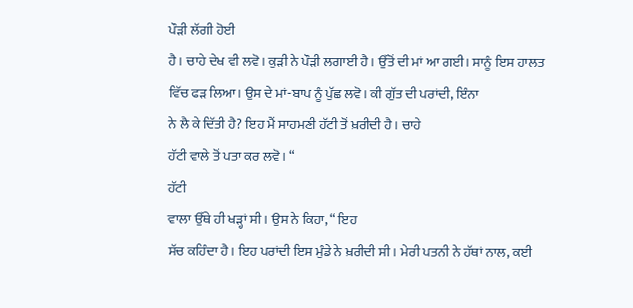ਪੌੜੀ ਲੱਗੀ ਹੋਈ
ਹੈ। ਚਾਹੇ ਦੇਖ ਵੀ ਲਵੋ। ਕੁੜੀ ਨੇ ਪੌੜੀ ਲਗਾਈ ਹੈ। ਉੱਤੋਂ ਦੀ ਮਾਂ ਆ ਗਈ। ਸਾਨੂੰ ਇਸ ਹਾਲਤ
ਵਿੱਚ ਫੜ ਲਿਆ। ਉਸ ਦੇ ਮਾਂ-ਬਾਪ ਨੂੰ ਪੁੱਛ ਲਵੋ। ਕੀ ਗੁੱਤ ਦੀ ਪਰਾਂਦੀ, ਇੰਨਾ
ਨੇ ਲੈ ਕੇ ਦਿੱਤੀ ਹੈ? ਇਹ ਮੈਂ ਸਾਹਮਣੀ ਹੱਟੀ ਤੋਂ ਖ਼ਰੀਦੀ ਹੈ। ਚਾਹੇ
ਹੱਟੀ ਵਾਲੇ ਤੋਂ ਪਤਾ ਕਰ ਲਵੋ। “
ਹੱਟੀ
ਵਾਲਾ ਉੱਥੇ ਹੀ ਖੜ੍ਹਾਂ ਸੀ। ਉਸ ਨੇ ਕਿਹਾ, “ ਇਹ
ਸੱਚ ਕਹਿੰਦਾ ਹੈ। ਇਹ ਪਰਾਂਦੀ ਇਸ ਮੁੰਡੇ ਨੇ ਖ਼ਰੀਦੀ ਸੀ। ਮੇਰੀ ਪਤਨੀ ਨੇ ਹੱਥਾਂ ਨਾਲ, ਕਈ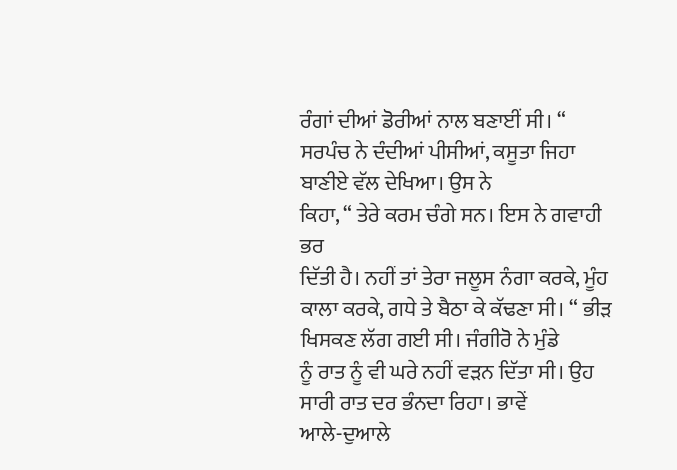ਰੰਗਾਂ ਦੀਆਂ ਡੋਰੀਆਂ ਨਾਲ ਬਣਾਈਂ ਸੀ। “ ਸਰਪੰਚ ਨੇ ਦੰਦੀਆਂ ਪੀਸੀਆਂ, ਕਸੂਤਾ ਜਿਹਾ ਬਾਣੀਏ ਵੱਲ ਦੇਖਿਆ। ਉਸ ਨੇ
ਕਿਹਾ, “ ਤੇਰੇ ਕਰਮ ਚੰਗੇ ਸਨ। ਇਸ ਨੇ ਗਵਾਹੀ ਭਰ
ਦਿੱਤੀ ਹੈ। ਨਹੀਂ ਤਾਂ ਤੇਰਾ ਜਲੂਸ ਨੰਗਾ ਕਰਕੇ, ਮੂੰਹ
ਕਾਲਾ ਕਰਕੇ, ਗਧੇ ਤੇ ਬੈਠਾ ਕੇ ਕੱਢਣਾ ਸੀ। “ ਭੀੜ ਖਿਸਕਣ ਲੱਗ ਗਈ ਸੀ। ਜੰਗੀਰੋ ਨੇ ਮੁੰਡੇ
ਨੂੰ ਰਾਤ ਨੂੰ ਵੀ ਘਰੇ ਨਹੀਂ ਵੜਨ ਦਿੱਤਾ ਸੀ। ਉਹ ਸਾਰੀ ਰਾਤ ਦਰ ਭੰਨਦਾ ਰਿਹਾ। ਭਾਵੇਂ
ਆਲੇ-ਦੁਆਲੇ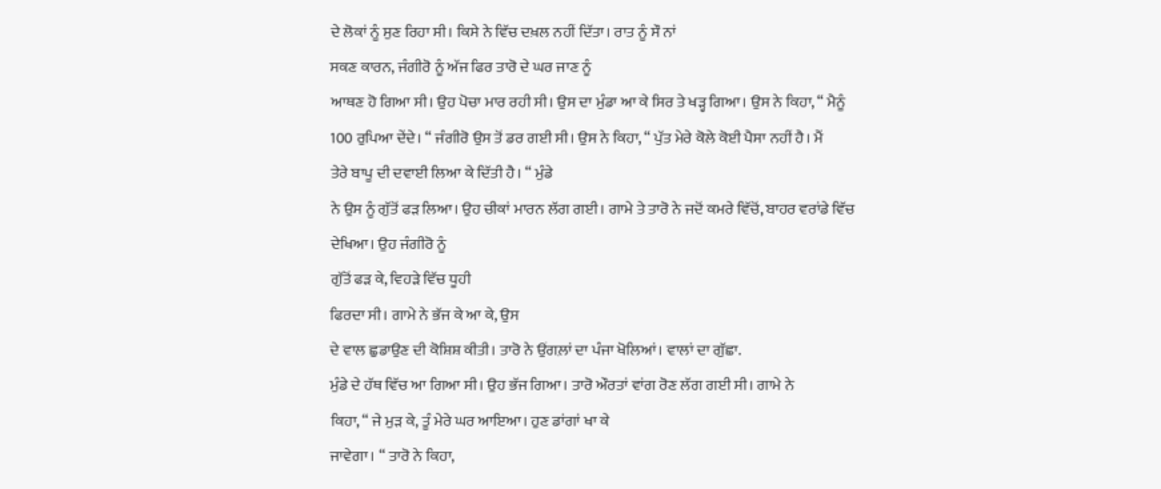ਦੇ ਲੋਕਾਂ ਨੂੰ ਸੁਣ ਰਿਹਾ ਸੀ। ਕਿਸੇ ਨੇ ਵਿੱਚ ਦਖ਼ਲ ਨਹੀਂ ਦਿੱਤਾ। ਰਾਤ ਨੂੰ ਸੌ ਨਾਂ
ਸਕਣ ਕਾਰਨ, ਜੰਗੀਰੋ ਨੂੰ ਅੱਜ ਫਿਰ ਤਾਰੋ ਦੇ ਘਰ ਜਾਣ ਨੂੰ
ਆਥਣ ਹੋ ਗਿਆ ਸੀ। ਉਹ ਪੋਚਾ ਮਾਰ ਰਹੀ ਸੀ। ਉਸ ਦਾ ਮੁੰਡਾ ਆ ਕੇ ਸਿਰ ਤੇ ਖੜ੍ਹ ਗਿਆ। ਉਸ ਨੇ ਕਿਹਾ, “ ਮੈਨੂੰ 100 ਰੁਪਿਆ ਦੇਂਦੇ। “ ਜੰਗੀਰੋ ਉਸ ਤੋਂ ਡਰ ਗਈ ਸੀ। ਉਸ ਨੇ ਕਿਹਾ, “ ਪੁੱਤ ਮੇਰੇ ਕੋਲੇ ਕੋਈ ਪੈਸਾ ਨਹੀਂ ਹੈ। ਮੈਂ
ਤੇਰੇ ਬਾਪੂ ਦੀ ਦਵਾਈ ਲਿਆ ਕੇ ਦਿੱਤੀ ਹੈ। “ ਮੁੰਡੇ
ਨੇ ਉਸ ਨੂੰ ਗੁੱਤੋਂ ਫੜ ਲਿਆ। ਉਹ ਚੀਕਾਂ ਮਾਰਨ ਲੱਗ ਗਈ। ਗਾਮੇ ਤੇ ਤਾਰੋ ਨੇ ਜਦੋਂ ਕਮਰੇ ਵਿੱਚੋਂ, ਬਾਹਰ ਵਰਾਂਡੇ ਵਿੱਚ ਦੇਖਿਆ। ਉਹ ਜੰਗੀਰੋ ਨੂੰ
ਗੁੱਤੋਂ ਫੜ ਕੇ, ਵਿਹੜੇ ਵਿੱਚ ਧੂਹੀ
ਫਿਰਦਾ ਸੀ। ਗਾਮੇ ਨੇ ਭੱਜ ਕੇ ਆ ਕੇ, ਉਸ
ਦੇ ਵਾਲ ਛੁਡਾਉਣ ਦੀ ਕੋਸ਼ਿਸ਼ ਕੀਤੀ। ਤਾਰੋ ਨੇ ਉਂਗਲ਼ਾਂ ਦਾ ਪੰਜਾ ਖੋਲਿਆਂ। ਵਾਲਾਂ ਦਾ ਗੁੱਛਾ.
ਮੁੰਡੇ ਦੇ ਹੱਥ ਵਿੱਚ ਆ ਗਿਆ ਸੀ। ਉਹ ਭੱਜ ਗਿਆ। ਤਾਰੋ ਔਰਤਾਂ ਵਾਂਗ ਰੋਣ ਲੱਗ ਗਈ ਸੀ। ਗਾਮੇ ਨੇ
ਕਿਹਾ, “ ਜੇ ਮੁੜ ਕੇ, ਤੂੰ ਮੇਰੇ ਘਰ ਆਇਆ। ਹੁਣ ਡਾਂਗਾਂ ਖਾ ਕੇ
ਜਾਵੇਗਾ। “ ਤਾਰੋ ਨੇ ਕਿਹਾ,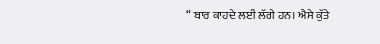“ ਬਾਰ ਕਾਹਦੇ ਲਈ ਲੱਗੇ ਹਨ। ਐਸੇ ਕੁੱਤੇ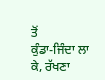ਤੋਂ
ਕੁੰਡਾ-ਜਿੰਦਾ ਲਾ ਕੇ, ਰੱਖਣਾ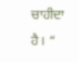ਚਾਹੀਦਾ ਹੈ। “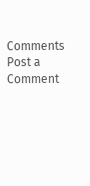Comments
Post a Comment